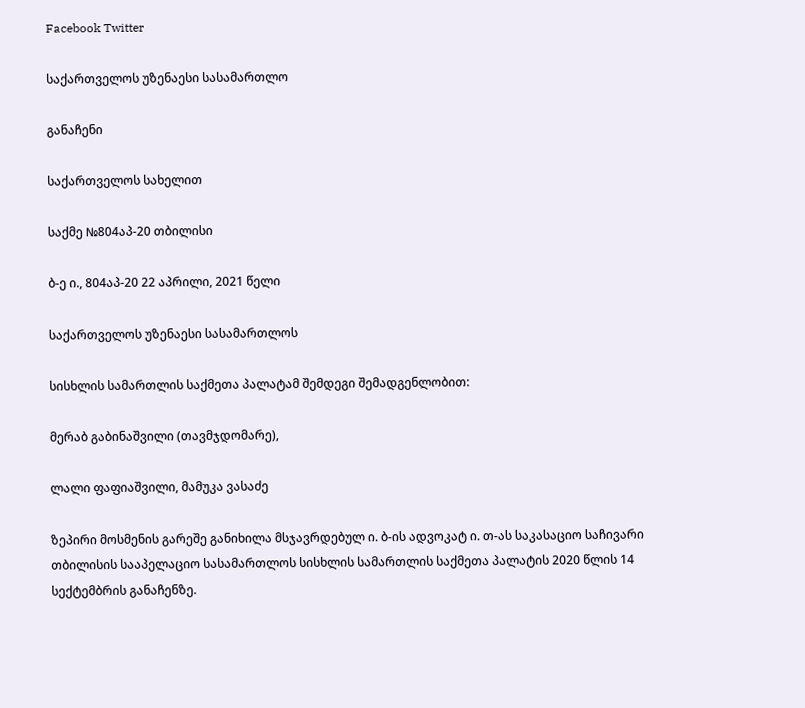Facebook Twitter

საქართველოს უზენაესი სასამართლო

განაჩენი

საქართველოს სახელით

საქმე №804აპ-20 თბილისი

ბ-ე ი., 804აპ-20 22 აპრილი, 2021 წელი

საქართველოს უზენაესი სასამართლოს

სისხლის სამართლის საქმეთა პალატამ შემდეგი შემადგენლობით:

მერაბ გაბინაშვილი (თავმჯდომარე),

ლალი ფაფიაშვილი, მამუკა ვასაძე

ზეპირი მოსმენის გარეშე განიხილა მსჯავრდებულ ი. ბ-ის ადვოკატ ი. თ-ას საკასაციო საჩივარი თბილისის სააპელაციო სასამართლოს სისხლის სამართლის საქმეთა პალატის 2020 წლის 14 სექტემბრის განაჩენზე.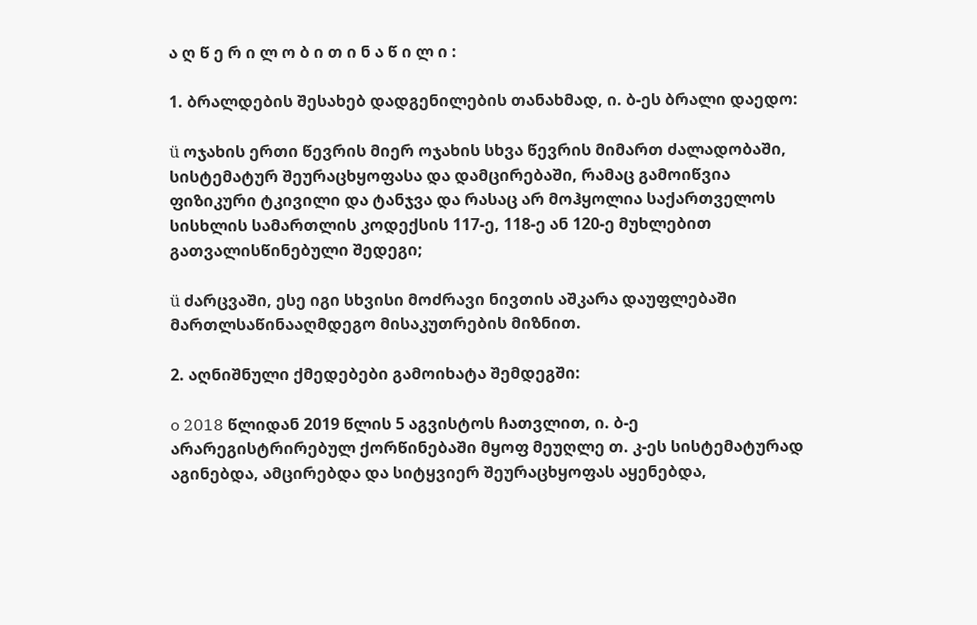ა ღ წ ე რ ი ლ ო ბ ი თ ი ნ ა წ ი ლ ი :

1. ბრალდების შესახებ დადგენილების თანახმად, ი. ბ-ეს ბრალი დაედო:

ü ოჯახის ერთი წევრის მიერ ოჯახის სხვა წევრის მიმართ ძალადობაში, სისტემატურ შეურაცხყოფასა და დამცირებაში, რამაც გამოიწვია ფიზიკური ტკივილი და ტანჯვა და რასაც არ მოჰყოლია საქართველოს სისხლის სამართლის კოდექსის 117-ე, 118-ე ან 120-ე მუხლებით გათვალისწინებული შედეგი;

ü ძარცვაში, ესე იგი სხვისი მოძრავი ნივთის აშკარა დაუფლებაში მართლსაწინააღმდეგო მისაკუთრების მიზნით.

2. აღნიშნული ქმედებები გამოიხატა შემდეგში:

o 2018 წლიდან 2019 წლის 5 აგვისტოს ჩათვლით, ი. ბ-ე არარეგისტრირებულ ქორწინებაში მყოფ მეუღლე თ. კ-ეს სისტემატურად აგინებდა, ამცირებდა და სიტყვიერ შეურაცხყოფას აყენებდა,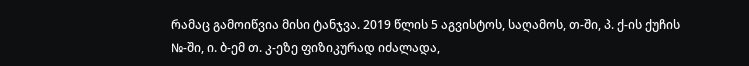რამაც გამოიწვია მისი ტანჯვა. 2019 წლის 5 აგვისტოს, საღამოს, თ-ში, პ. ქ-ის ქუჩის №-ში, ი. ბ-ემ თ. კ-ეზე ფიზიკურად იძალადა,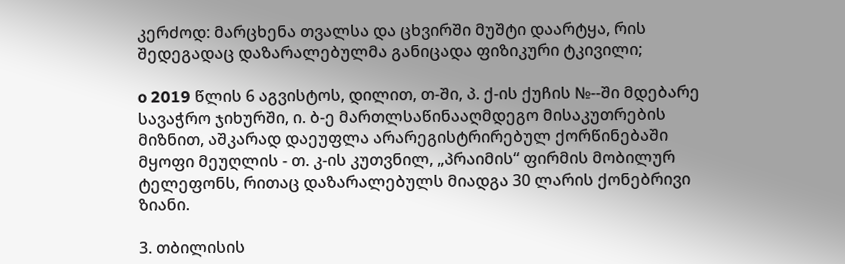კერძოდ: მარცხენა თვალსა და ცხვირში მუშტი დაარტყა, რის შედეგადაც დაზარალებულმა განიცადა ფიზიკური ტკივილი;

o 2019 წლის 6 აგვისტოს, დილით, თ-ში, პ. ქ-ის ქუჩის №--ში მდებარე სავაჭრო ჯიხურში, ი. ბ-ე მართლსაწინააღმდეგო მისაკუთრების მიზნით, აშკარად დაეუფლა არარეგისტრირებულ ქორწინებაში მყოფი მეუღლის - თ. კ-ის კუთვნილ, „პრაიმის“ ფირმის მობილურ ტელეფონს, რითაც დაზარალებულს მიადგა 30 ლარის ქონებრივი ზიანი.

3. თბილისის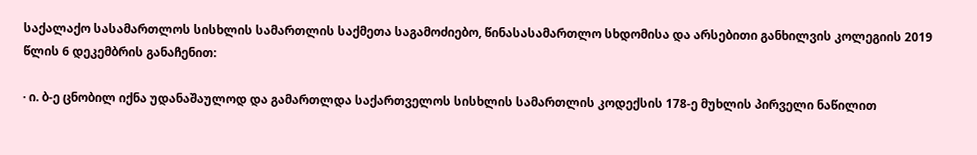საქალაქო სასამართლოს სისხლის სამართლის საქმეთა საგამოძიებო, წინასასამართლო სხდომისა და არსებითი განხილვის კოლეგიის 2019 წლის 6 დეკემბრის განაჩენით:

· ი. ბ-ე ცნობილ იქნა უდანაშაულოდ და გამართლდა საქართველოს სისხლის სამართლის კოდექსის 178-ე მუხლის პირველი ნაწილით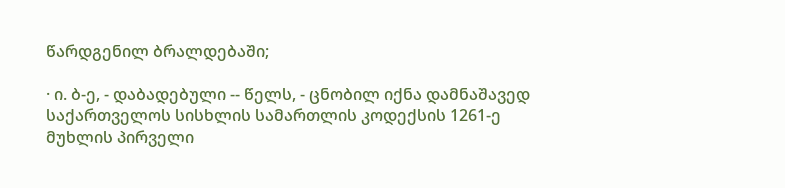წარდგენილ ბრალდებაში;

· ი. ბ-ე, - დაბადებული -- წელს, - ცნობილ იქნა დამნაშავედ საქართველოს სისხლის სამართლის კოდექსის 1261-ე მუხლის პირველი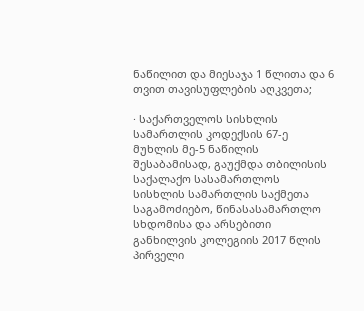ნაწილით და მიესაჯა 1 წლითა და 6 თვით თავისუფლების აღკვეთა;

· საქართველოს სისხლის სამართლის კოდექსის 67-ე მუხლის მე-5 ნაწილის შესაბამისად, გაუქმდა თბილისის საქალაქო სასამართლოს სისხლის სამართლის საქმეთა საგამოძიებო, წინასასამართლო სხდომისა და არსებითი განხილვის კოლეგიის 2017 წლის პირველი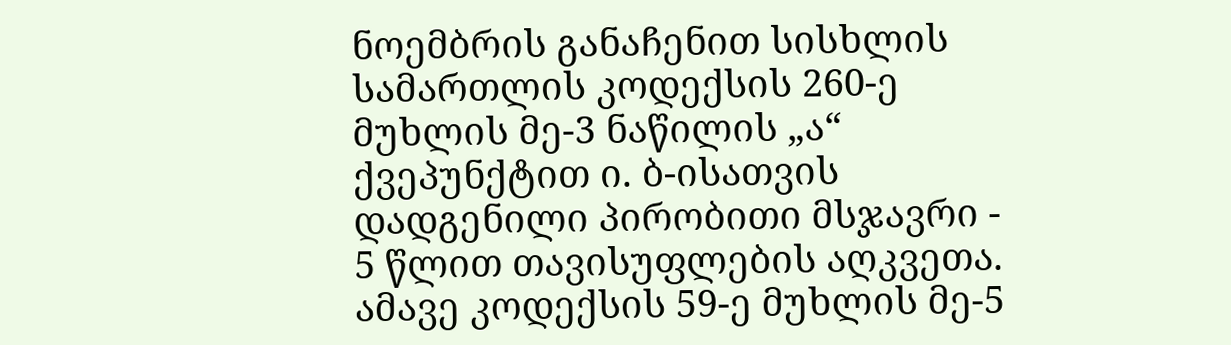ნოემბრის განაჩენით სისხლის სამართლის კოდექსის 260-ე მუხლის მე-3 ნაწილის „ა“ ქვეპუნქტით ი. ბ-ისათვის დადგენილი პირობითი მსჯავრი - 5 წლით თავისუფლების აღკვეთა. ამავე კოდექსის 59-ე მუხლის მე-5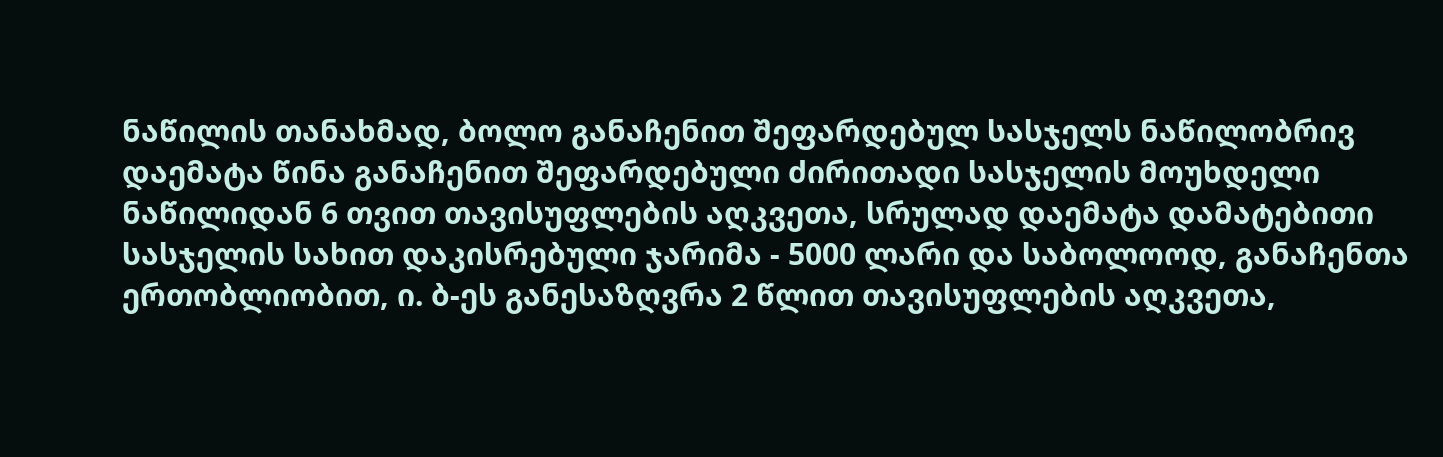ნაწილის თანახმად, ბოლო განაჩენით შეფარდებულ სასჯელს ნაწილობრივ დაემატა წინა განაჩენით შეფარდებული ძირითადი სასჯელის მოუხდელი ნაწილიდან 6 თვით თავისუფლების აღკვეთა, სრულად დაემატა დამატებითი სასჯელის სახით დაკისრებული ჯარიმა - 5000 ლარი და საბოლოოდ, განაჩენთა ერთობლიობით, ი. ბ-ეს განესაზღვრა 2 წლით თავისუფლების აღკვეთა,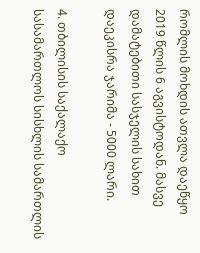რომლის მოხდის ათვლა დაეწყო 2019 წლის 6 აგვისტოდან. მასვე დამატებითი სასჯელის სახით დაეკისრა ჯარიმა - 5000 ლარი.

4. თბილისის საქალაქო სასამართლოს სისხლის სამართლის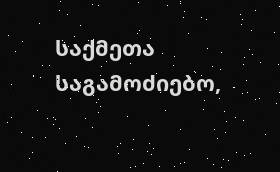საქმეთა საგამოძიებო,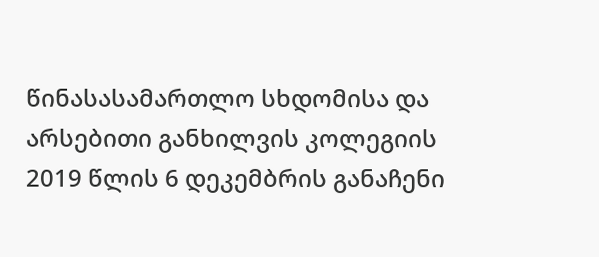წინასასამართლო სხდომისა და არსებითი განხილვის კოლეგიის 2019 წლის 6 დეკემბრის განაჩენი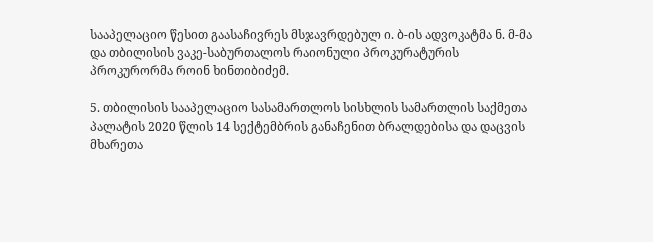სააპელაციო წესით გაასაჩივრეს მსჯავრდებულ ი. ბ-ის ადვოკატმა ნ. მ-მა და თბილისის ვაკე-საბურთალოს რაიონული პროკურატურის პროკურორმა როინ ხინთიბიძემ.

5. თბილისის სააპელაციო სასამართლოს სისხლის სამართლის საქმეთა პალატის 2020 წლის 14 სექტემბრის განაჩენით ბრალდებისა და დაცვის მხარეთა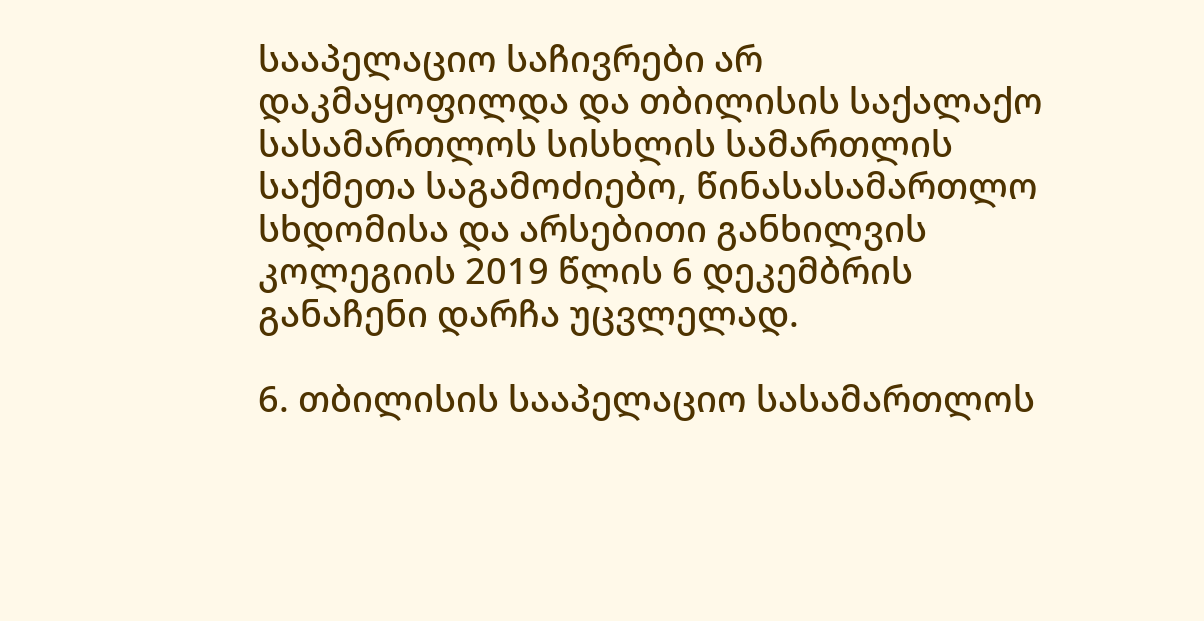სააპელაციო საჩივრები არ დაკმაყოფილდა და თბილისის საქალაქო სასამართლოს სისხლის სამართლის საქმეთა საგამოძიებო, წინასასამართლო სხდომისა და არსებითი განხილვის კოლეგიის 2019 წლის 6 დეკემბრის განაჩენი დარჩა უცვლელად.

6. თბილისის სააპელაციო სასამართლოს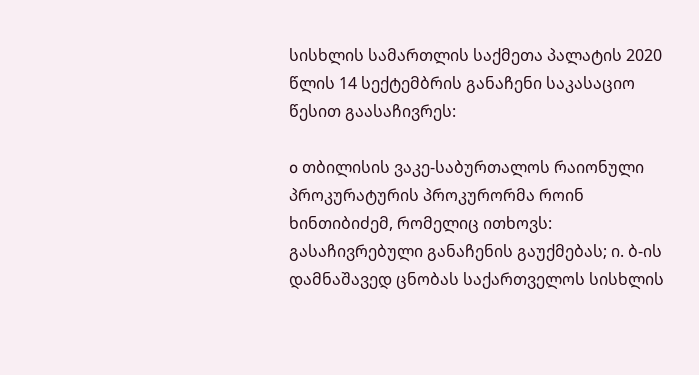სისხლის სამართლის საქმეთა პალატის 2020 წლის 14 სექტემბრის განაჩენი საკასაციო წესით გაასაჩივრეს:

o თბილისის ვაკე-საბურთალოს რაიონული პროკურატურის პროკურორმა როინ ხინთიბიძემ, რომელიც ითხოვს: გასაჩივრებული განაჩენის გაუქმებას; ი. ბ-ის დამნაშავედ ცნობას საქართველოს სისხლის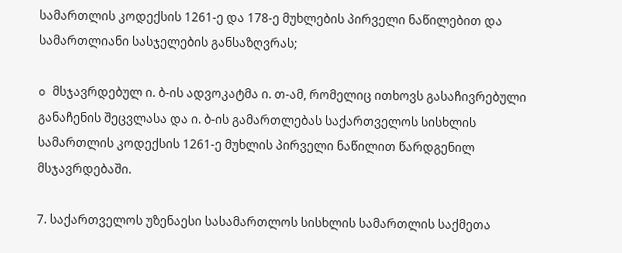სამართლის კოდექსის 1261-ე და 178-ე მუხლების პირველი ნაწილებით და სამართლიანი სასჯელების განსაზღვრას;

o მსჯავრდებულ ი. ბ-ის ადვოკატმა ი. თ-ამ, რომელიც ითხოვს გასაჩივრებული განაჩენის შეცვლასა და ი. ბ-ის გამართლებას საქართველოს სისხლის სამართლის კოდექსის 1261-ე მუხლის პირველი ნაწილით წარდგენილ მსჯავრდებაში.

7. საქართველოს უზენაესი სასამართლოს სისხლის სამართლის საქმეთა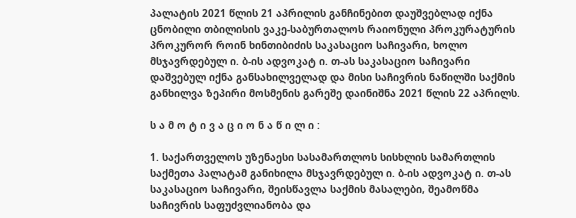პალატის 2021 წლის 21 აპრილის განჩინებით დაუშვებლად იქნა ცნობილი თბილისის ვაკე-საბურთალოს რაიონული პროკურატურის პროკურორ როინ ხინთიბიძის საკასაციო საჩივარი, ხოლო მსჯავრდებულ ი. ბ-ის ადვოკატ ი. თ-ას საკასაციო საჩივარი დაშვებულ იქნა განსახილველად და მისი საჩივრის ნაწილში საქმის განხილვა ზეპირი მოსმენის გარეშე დაინიშნა 2021 წლის 22 აპრილს.

ს ა მ ო ტ ი ვ ა ც ი ო ნ ა წ ი ლ ი :

1. საქართველოს უზენაესი სასამართლოს სისხლის სამართლის საქმეთა პალატამ განიხილა მსჯავრდებულ ი. ბ-ის ადვოკატ ი. თ-ას საკასაციო საჩივარი, შეისწავლა საქმის მასალები, შეამოწმა საჩივრის საფუძვლიანობა და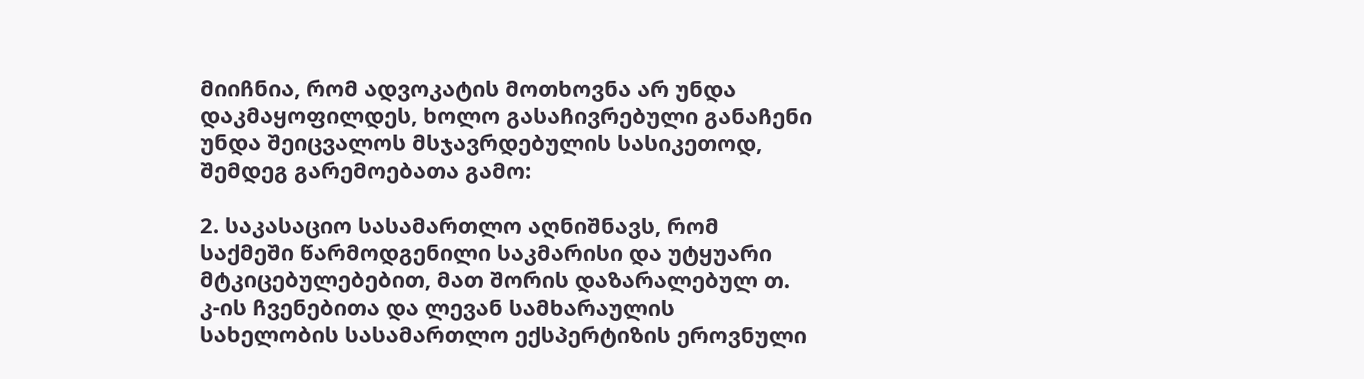მიიჩნია, რომ ადვოკატის მოთხოვნა არ უნდა დაკმაყოფილდეს, ხოლო გასაჩივრებული განაჩენი უნდა შეიცვალოს მსჯავრდებულის სასიკეთოდ, შემდეგ გარემოებათა გამო:

2. საკასაციო სასამართლო აღნიშნავს, რომ საქმეში წარმოდგენილი საკმარისი და უტყუარი მტკიცებულებებით, მათ შორის დაზარალებულ თ. კ-ის ჩვენებითა და ლევან სამხარაულის სახელობის სასამართლო ექსპერტიზის ეროვნული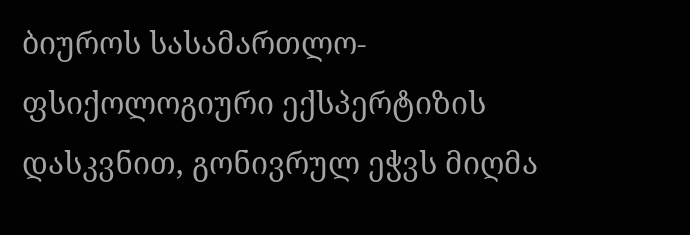ბიუროს სასამართლო-ფსიქოლოგიური ექსპერტიზის დასკვნით, გონივრულ ეჭვს მიღმა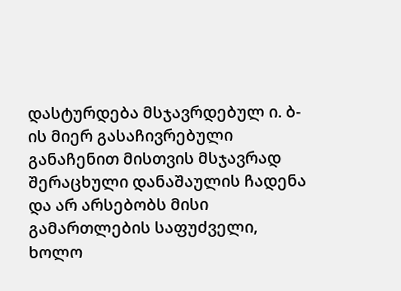დასტურდება მსჯავრდებულ ი. ბ-ის მიერ გასაჩივრებული განაჩენით მისთვის მსჯავრად შერაცხული დანაშაულის ჩადენა და არ არსებობს მისი გამართლების საფუძველი, ხოლო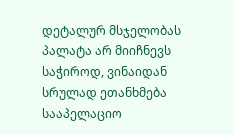დეტალურ მსჯელობას პალატა არ მიიჩნევს საჭიროდ, ვინაიდან სრულად ეთანხმება სააპელაციო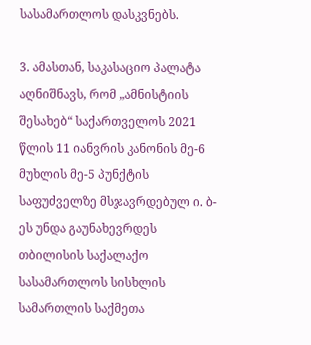სასამართლოს დასკვნებს.

3. ამასთან, საკასაციო პალატა აღნიშნავს, რომ „ამნისტიის შესახებ“ საქართველოს 2021 წლის 11 იანვრის კანონის მე-6 მუხლის მე-5 პუნქტის საფუძველზე მსჯავრდებულ ი. ბ-ეს უნდა გაუნახევრდეს თბილისის საქალაქო სასამართლოს სისხლის სამართლის საქმეთა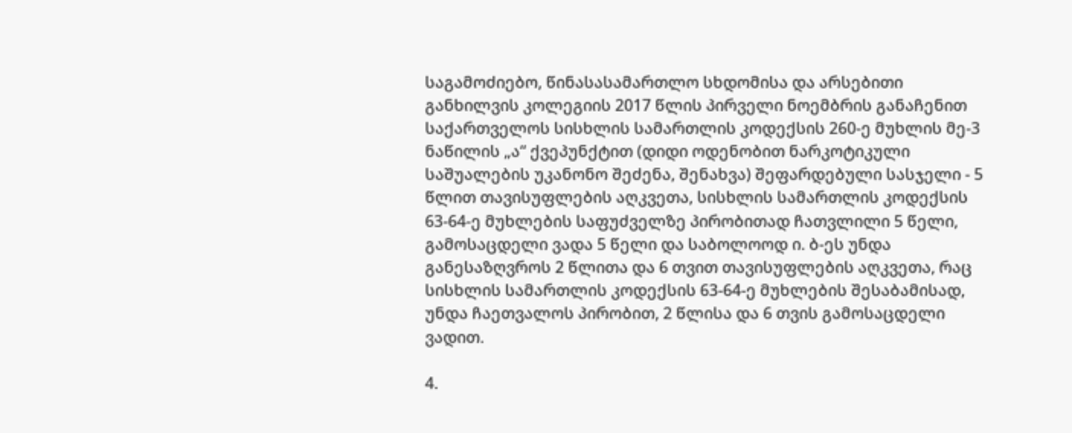საგამოძიებო, წინასასამართლო სხდომისა და არსებითი განხილვის კოლეგიის 2017 წლის პირველი ნოემბრის განაჩენით საქართველოს სისხლის სამართლის კოდექსის 260-ე მუხლის მე-3 ნაწილის „ა“ ქვეპუნქტით (დიდი ოდენობით ნარკოტიკული საშუალების უკანონო შეძენა, შენახვა) შეფარდებული სასჯელი - 5 წლით თავისუფლების აღკვეთა, სისხლის სამართლის კოდექსის 63-64-ე მუხლების საფუძველზე პირობითად ჩათვლილი 5 წელი, გამოსაცდელი ვადა 5 წელი და საბოლოოდ ი. ბ-ეს უნდა განესაზღვროს 2 წლითა და 6 თვით თავისუფლების აღკვეთა, რაც სისხლის სამართლის კოდექსის 63-64-ე მუხლების შესაბამისად, უნდა ჩაეთვალოს პირობით, 2 წლისა და 6 თვის გამოსაცდელი ვადით.

4.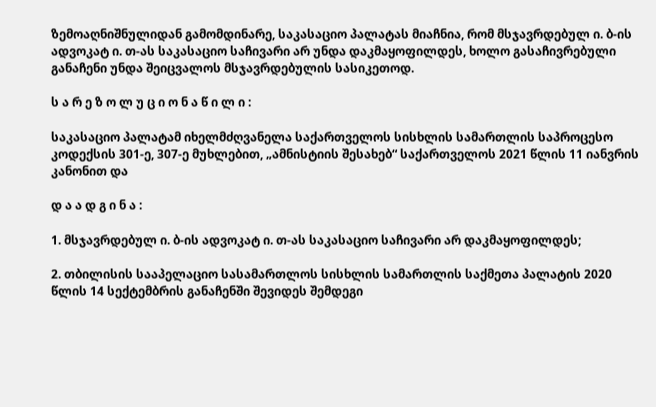ზემოაღნიშნულიდან გამომდინარე, საკასაციო პალატას მიაჩნია, რომ მსჯავრდებულ ი. ბ-ის ადვოკატ ი. თ-ას საკასაციო საჩივარი არ უნდა დაკმაყოფილდეს, ხოლო გასაჩივრებული განაჩენი უნდა შეიცვალოს მსჯავრდებულის სასიკეთოდ.

ს ა რ ე ზ ო ლ უ ც ი ო ნ ა წ ი ლ ი :

საკასაციო პალატამ იხელმძღვანელა საქართველოს სისხლის სამართლის საპროცესო კოდექსის 301-ე, 307-ე მუხლებით, „ამნისტიის შესახებ“ საქართველოს 2021 წლის 11 იანვრის კანონით და

დ ა ა დ გ ი ნ ა :

1. მსჯავრდებულ ი. ბ-ის ადვოკატ ი. თ-ას საკასაციო საჩივარი არ დაკმაყოფილდეს;

2. თბილისის სააპელაციო სასამართლოს სისხლის სამართლის საქმეთა პალატის 2020 წლის 14 სექტემბრის განაჩენში შევიდეს შემდეგი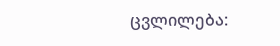ცვლილება: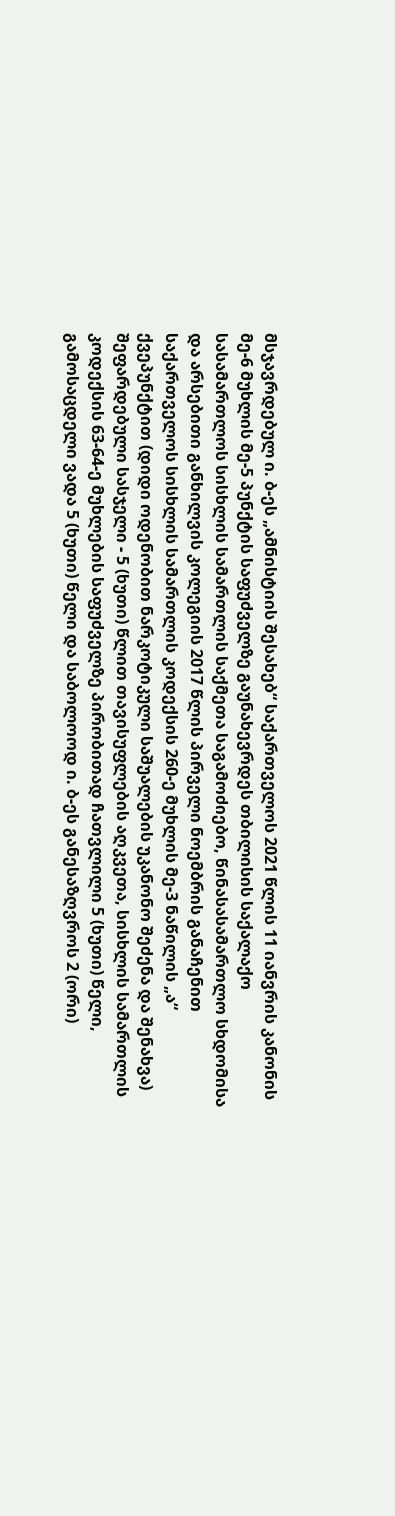მსჯავრდებულ ი. ბ-ეს „ამნისტიის შესახებ“ საქართველოს 2021 წლის 11 იანვრის კანონის მე-6 მუხლის მე-5 პუნქტის საფუძველზე გაუნახევრდეს თბილისის საქალაქო სასამართლოს სისხლის სამართლის საქმეთა საგამოძიებო, წინასასამართლო სხდომისა და არსებითი განხილვის კოლეგიის 2017 წლის პირველი ნოემბრის განაჩენით საქართველოს სისხლის სამართლის კოდექსის 260-ე მუხლის მე-3 ნაწილის „ა“ ქვეპუნქტით (დიდი ოდენობით ნარკოტიკული საშუალების უკანონო შეძენა და შენახვა) შეფარდებული სასჯელი - 5 (ხუთი) წლით თავისუფლების აღკვეთა, სისხლის სამართლის კოდექსის 63-64-ე მუხლების საფუძველზე პირობითად ჩათვლილი 5 (ხუთი) წელი, გამოსაცდელი ვადა 5 (ხუთი) წელი და საბოლოოდ ი. ბ-ეს განესაზღვროს 2 (ორი)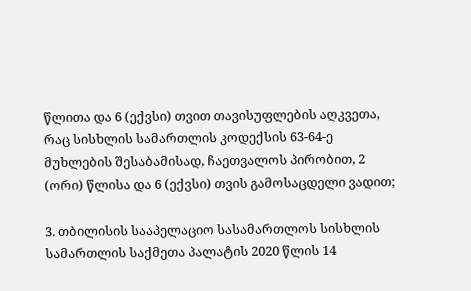წლითა და 6 (ექვსი) თვით თავისუფლების აღკვეთა, რაც სისხლის სამართლის კოდექსის 63-64-ე მუხლების შესაბამისად, ჩაეთვალოს პირობით, 2 (ორი) წლისა და 6 (ექვსი) თვის გამოსაცდელი ვადით;

3. თბილისის სააპელაციო სასამართლოს სისხლის სამართლის საქმეთა პალატის 2020 წლის 14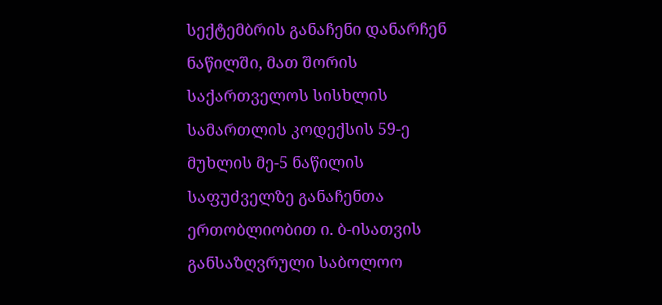სექტემბრის განაჩენი დანარჩენ ნაწილში, მათ შორის საქართველოს სისხლის სამართლის კოდექსის 59-ე მუხლის მე-5 ნაწილის საფუძველზე განაჩენთა ერთობლიობით ი. ბ-ისათვის განსაზღვრული საბოლოო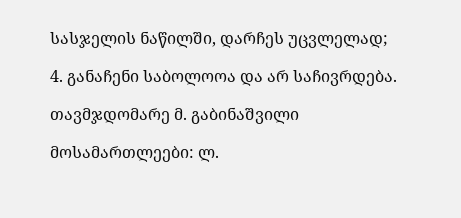სასჯელის ნაწილში, დარჩეს უცვლელად;

4. განაჩენი საბოლოოა და არ საჩივრდება.

თავმჯდომარე მ. გაბინაშვილი

მოსამართლეები: ლ.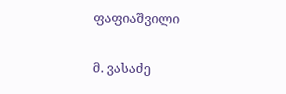ფაფიაშვილი

მ. ვასაძე